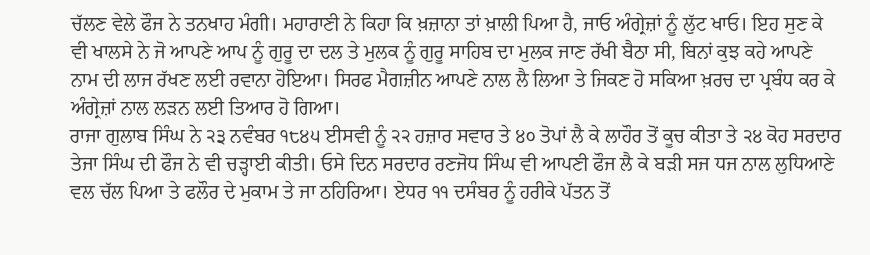ਚੱਲਣ ਵੇਲੇ ਫੌਜ ਨੇ ਤਨਖਾਹ ਮੰਗੀ। ਮਹਾਰਾਣੀ ਨੇ ਕਿਹਾ ਕਿ ਖ਼ਜ਼ਾਨਾ ਤਾਂ ਖ਼ਾਲੀ ਪਿਆ ਹੈ, ਜਾਓ ਅੰਗ੍ਰੇਜ਼ਾਂ ਨੂੰ ਲੁੱਟ ਖਾਓ। ਇਹ ਸੁਣ ਕੇ ਵੀ ਖਾਲਸੇ ਨੇ ਜੋ ਆਪਣੇ ਆਪ ਨੂੰ ਗੁਰੂ ਦਾ ਦਲ ਤੇ ਮੁਲਕ ਨੂੰ ਗੁਰੂ ਸਾਹਿਬ ਦਾ ਮੁਲਕ ਜਾਣ ਰੱਖੀ ਬੈਠਾ ਸੀ, ਬਿਨਾਂ ਕੁਝ ਕਹੇ ਆਪਣੇ ਨਾਮ ਦੀ ਲਾਜ ਰੱਖਣ ਲਈ ਰਵਾਨਾ ਹੋਇਆ। ਸਿਰਫ ਮੈਗਜ਼ੀਨ ਆਪਣੇ ਨਾਲ ਲੈ ਲਿਆ ਤੇ ਜਿਕਣ ਹੋ ਸਕਿਆ ਖ਼ਰਚ ਦਾ ਪ੍ਰਬੰਧ ਕਰ ਕੇ ਅੰਗ੍ਰੇਜ਼ਾਂ ਨਾਲ ਲੜਨ ਲਈ ਤਿਆਰ ਹੋ ਗਿਆ।
ਰਾਜਾ ਗੁਲਾਬ ਸਿੰਘ ਨੇ ੨੩ ਨਵੰਬਰ ੧੮੪੫ ਈਸਵੀ ਨੂੰ ੨੨ ਹਜ਼ਾਰ ਸਵਾਰ ਤੇ ੪੦ ਤੋਪਾਂ ਲੈ ਕੇ ਲਾਹੌਰ ਤੋਂ ਕੂਚ ਕੀਤਾ ਤੇ ੨੪ ਕੋਹ ਸਰਦਾਰ ਤੇਜਾ ਸਿੰਘ ਦੀ ਫੌਜ ਨੇ ਵੀ ਚੜ੍ਹਾਈ ਕੀਤੀ। ਓਸੇ ਦਿਨ ਸਰਦਾਰ ਰਣਜੋਧ ਸਿੰਘ ਵੀ ਆਪਣੀ ਫੌਜ ਲੈ ਕੇ ਬੜੀ ਸਜ ਧਜ ਨਾਲ ਲੁਧਿਆਣੇ ਵਲ ਚੱਲ ਪਿਆ ਤੇ ਫਲੌਰ ਦੇ ਮੁਕਾਮ ਤੇ ਜਾ ਠਹਿਰਿਆ। ਏਧਰ ੧੧ ਦਸੰਬਰ ਨੂੰ ਹਰੀਕੇ ਪੱਤਨ ਤੋਂ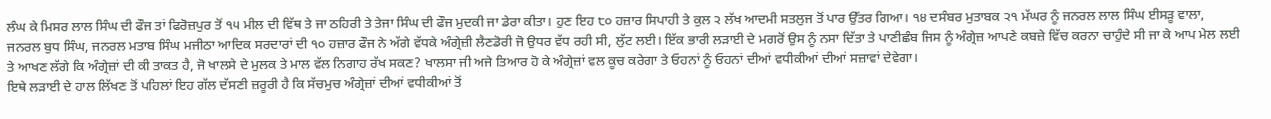ਲੰਘ ਕੇ ਮਿਸਰ ਲਾਲ ਸਿੰਘ ਦੀ ਫੌਜ ਤਾਂ ਫਿਰੋਜ਼ਪੁਰ ਤੋਂ ੧੫ ਮੀਲ ਦੀ ਵਿੱਥ ਤੇ ਜਾ ਠਹਿਰੀ ਤੇ ਤੇਜਾ ਸਿੰਘ ਦੀ ਫੌਜ ਮੁਦਕੀ ਜਾ ਡੇਰਾ ਕੀਤਾ। ਹੁਣ ਇਹ ੮੦ ਹਜ਼ਾਰ ਸਿਪਾਹੀ ਤੇ ਕੁਲ ੨ ਲੱਖ ਆਦਮੀ ਸਤਲੁਜ ਤੋਂ ਪਾਰ ਉੱਤਰ ਗਿਆ। ੧੪ ਦਸੰਬਰ ਮੁਤਾਬਕ ੨੧ ਮੱਘਰ ਨੂੰ ਜਨਰਲ ਲਾਲ ਸਿੰਘ ਈਸੜੂ ਵਾਲਾ, ਜਨਰਲ ਬੁਧ ਸਿੰਘ, ਜਨਰਲ ਮਤਾਬ ਸਿੰਘ ਮਜੀਠਾ ਆਦਿਕ ਸਰਦਾਰਾਂ ਦੀ ੧੦ ਹਜ਼ਾਰ ਫੌਜ ਨੇ ਅੱਗੇ ਵੱਧਕੇ ਅੰਗ੍ਰੇਜ਼ੀ ਲੈਣਡੋਰੀ ਜੋ ਉਧਰ ਵੱਧ ਰਹੀ ਸੀ, ਲੁੱਟ ਲਈ। ਇੱਕ ਭਾਰੀ ਲੜਾਈ ਦੇ ਮਗਰੋਂ ਉਸ ਨੂੰ ਨਸਾ ਦਿੱਤਾ ਤੇ ਪਾਣੀਛੰਬ ਜਿਸ ਨੂੰ ਅੰਗ੍ਰੇਜ਼ ਆਪਣੇ ਕਬਜ਼ੇ ਵਿੱਚ ਕਰਨਾ ਚਾਹੁੰਦੇ ਸੀ ਜਾ ਕੇ ਆਪ ਮੇਲ ਲਈ ਤੇ ਆਖਣ ਲੱਗੇ ਕਿ ਅੰਗ੍ਰੇਜ਼ਾਂ ਦੀ ਕੀ ਤਾਕਤ ਹੈ, ਜੋ ਖਾਲਸੇ ਦੇ ਮੁਲਕ ਤੇ ਮਾਲ ਵੱਲ ਨਿਗਾਹ ਰੱਖ ਸਕਣ? ਖਾਲਸਾ ਜੀ ਅਜੇ ਤਿਆਰ ਹੋ ਕੇ ਅੰਗ੍ਰੇਜ਼ਾਂ ਵਲ ਕੂਚ ਕਰੇਗਾ ਤੇ ਓਹਨਾਂ ਨੂੰ ਓਹਨਾਂ ਦੀਆਂ ਵਧੀਕੀਆਂ ਦੀਆਂ ਸਜ਼ਾਵਾਂ ਦੇਵੇਗਾ।
ਇਥੇ ਲੜਾਈ ਦੇ ਹਾਲ ਲਿੱਖਣ ਤੋਂ ਪਹਿਲਾਂ ਇਹ ਗੱਲ ਦੱਸਣੀ ਜ਼ਰੂਰੀ ਹੈ ਕਿ ਸੱਚਮੁਚ ਅੰਗ੍ਰੇਜ਼ਾਂ ਦੀਆਂ ਵਧੀਕੀਆਂ ਤੋਂ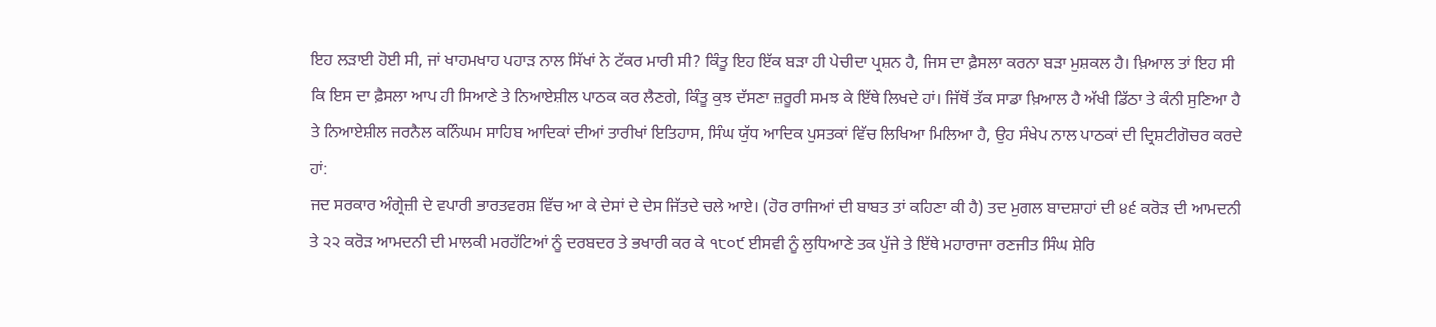ਇਹ ਲੜਾਈ ਹੋਈ ਸੀ, ਜਾਂ ਖਾਹਮਖਾਹ ਪਹਾੜ ਨਾਲ ਸਿੱਖਾਂ ਨੇ ਟੱਕਰ ਮਾਰੀ ਸੀ? ਕਿੰਤੂ ਇਹ ਇੱਕ ਬੜਾ ਹੀ ਪੇਚੀਦਾ ਪ੍ਰਸ਼ਨ ਹੈ, ਜਿਸ ਦਾ ਫ਼ੈਸਲਾ ਕਰਨਾ ਬੜਾ ਮੁਸ਼ਕਲ ਹੈ। ਖ਼ਿਆਲ ਤਾਂ ਇਹ ਸੀ ਕਿ ਇਸ ਦਾ ਫ਼ੈਸਲਾ ਆਪ ਹੀ ਸਿਆਣੇ ਤੇ ਨਿਆਏਸ਼ੀਲ ਪਾਠਕ ਕਰ ਲੈਣਗੇ, ਕਿੰਤੂ ਕੁਝ ਦੱਸਣਾ ਜ਼ਰੂਰੀ ਸਮਝ ਕੇ ਇੱਥੇ ਲਿਖਦੇ ਹਾਂ। ਜਿੱਥੋਂ ਤੱਕ ਸਾਡਾ ਖ਼ਿਆਲ ਹੈ ਅੱਖੀ ਡਿੱਠਾ ਤੇ ਕੰਨੀ ਸੁਣਿਆ ਹੈ ਤੇ ਨਿਆਏਸ਼ੀਲ ਜਰਨੈਲ ਕਨਿੰਘਮ ਸਾਹਿਬ ਆਦਿਕਾਂ ਦੀਆਂ ਤਾਰੀਖਾਂ ਇਤਿਹਾਸ, ਸਿੰਘ ਯੁੱਧ ਆਦਿਕ ਪੁਸਤਕਾਂ ਵਿੱਚ ਲਿਖਿਆ ਮਿਲਿਆ ਹੈ, ਉਹ ਸੰਖੇਪ ਨਾਲ ਪਾਠਕਾਂ ਦੀ ਦ੍ਰਿਸ਼ਟੀਗੋਚਰ ਕਰਦੇ ਹਾਂ:
ਜਦ ਸਰਕਾਰ ਅੰਗ੍ਰੇਜ਼ੀ ਦੇ ਵਪਾਰੀ ਭਾਰਤਵਰਸ਼ ਵਿੱਚ ਆ ਕੇ ਦੇਸਾਂ ਦੇ ਦੇਸ ਜਿੱਤਦੇ ਚਲੇ ਆਏ। (ਹੋਰ ਰਾਜਿਆਂ ਦੀ ਬਾਬਤ ਤਾਂ ਕਹਿਣਾ ਕੀ ਹੈ) ਤਦ ਮੁਗਲ ਬਾਦਸ਼ਾਹਾਂ ਦੀ ੪੬ ਕਰੋੜ ਦੀ ਆਮਦਨੀ ਤੇ ੨੨ ਕਰੋੜ ਆਮਦਨੀ ਦੀ ਮਾਲਕੀ ਮਰਹੱਟਿਆਂ ਨੂੰ ਦਰਬਦਰ ਤੇ ਭਖਾਰੀ ਕਰ ਕੇ ੧੮੦੯ ਈਸਵੀ ਨੂੰ ਲੁਧਿਆਣੇ ਤਕ ਪੁੱਜੇ ਤੇ ਇੱਥੇ ਮਹਾਰਾਜਾ ਰਣਜੀਤ ਸਿੰਘ ਸ਼ੇਰਿ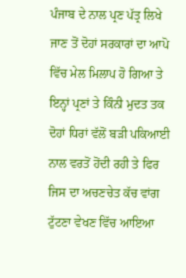ਪੰਜਾਬ ਦੇ ਨਾਲ ਪ੍ਰਣ ਪੱਤ੍ਰ ਲਿਖੇ ਜਾਣ ਤੋਂ ਦੋਹਾਂ ਸਰਕਾਰਾਂ ਦਾ ਆਪੋ ਵਿੱਚ ਮੇਲ ਮਿਲਾਪ ਹੋ ਗਿਆ ਤੇ ਇਨ੍ਹਾਂ ਪ੍ਰਣਾਂ ਤੇ ਕਿੰਨੀ ਮੁਦਤ ਤਕ ਦੋਹਾਂ ਧਿਰਾਂ ਵੱਲੋਂ ਬੜੀ ਪਕਿਆਈ ਨਾਲ ਵਰਤੋਂ ਹੋਂਦੀ ਰਹੀ ਤੇ ਫਿਰ ਜਿਸ ਦਾ ਅਚਣਚੇਤ ਕੱਚ ਵਾਂਗ ਟੁੱਟਣਾ ਵੇਖਣ ਵਿੱਚ ਆਇਆ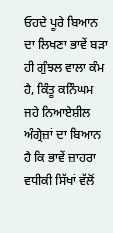ਓਹਦੇ ਪੂਰੇ ਬਿਆਨ ਦਾ ਲਿਖਣਾ ਭਾਵੇਂ ਬੜਾ ਹੀ ਗੁੰਝਲ ਵਾਲਾ ਕੰਮ ਹੈ, ਕਿੰਤੂ ਕਨਿੰਘਮ ਜਹੇ ਨਿਆਏਸ਼ੀਲ ਅੰਗ੍ਰੇਜ਼ਾਂ ਦਾ ਬਿਆਨ ਹੈ ਕਿ ਭਾਵੇਂ ਜ਼ਾਹਰਾ ਵਧੀਕੀ ਸਿੱਖਾਂ ਵੱਲੋਂ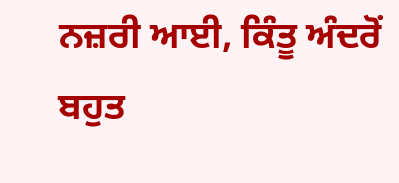ਨਜ਼ਰੀ ਆਈ, ਕਿੰਤੂ ਅੰਦਰੋਂ ਬਹੁਤ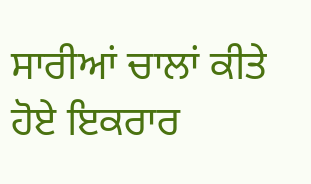ਸਾਰੀਆਂ ਚਾਲਾਂ ਕੀਤੇ ਹੋਏ ਇਕਰਾਰ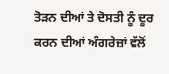ਤੋੜਨ ਦੀਆਂ ਤੇ ਦੋਸਤੀ ਨੂੰ ਦੂਰ ਕਰਨ ਦੀਆਂ ਅੰਗਰੇਜ਼ਾਂ ਵੱਲੋਂ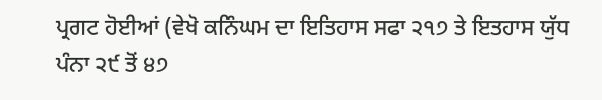ਪ੍ਰਗਟ ਹੋਈਆਂ (ਵੇਖੋ ਕਨਿੰਘਮ ਦਾ ਇਤਿਹਾਸ ਸਫਾ ੨੧੭ ਤੇ ਇਤਹਾਸ ਯੁੱਧ ਪੰਨਾ ੨੯ ਤੋਂ ੪੭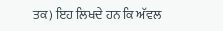ਤਕ) ਇਹ ਲਿਖਦੇ ਹਨ ਕਿ ਅੱਵਲ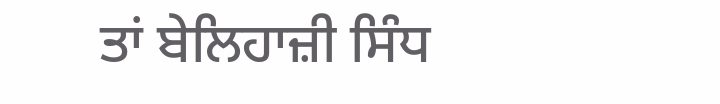ਤਾਂ ਬੇਲਿਹਾਜ਼ੀ ਸਿੰਧ